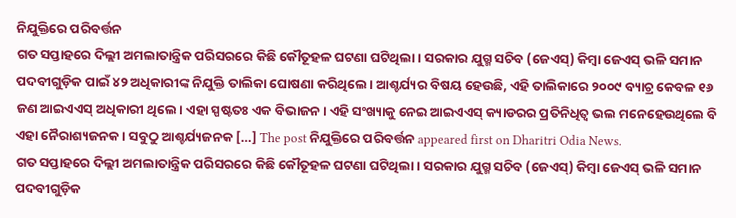ନିଯୁକ୍ତିରେ ପରିବର୍ତ୍ତନ
ଗତ ସପ୍ତାହରେ ଦିଲ୍ଲୀ ଅମଲାତାନ୍ତ୍ରିକ ପରିସରରେ କିଛି କୌତୂହଳ ଘଟଣା ଘଟିଥିଲା। ସରକାର ଯୁଗ୍ମ ସଚିବ (ଜେଏସ୍) କିମ୍ବା ଜେଏସ୍ ଭଳି ସମାନ ପଦବୀଗୁଡ଼ିକ ପାଇଁ ୪୨ ଅଧିକାରୀଙ୍କ ନିଯୁକ୍ତି ତାଲିକା ଘୋଷଣା କରିଥିଲେ। ଆଶ୍ଚର୍ଯ୍ୟର ବିଷୟ ହେଉଛି, ଏହି ତାଲିକାରେ ୨୦୦୯ ବ୍ୟାଚ୍ର କେବଳ ୧୬ ଜଣ ଆଇଏଏସ୍ ଅଧିକାରୀ ଥିଲେ। ଏହା ସ୍ପଷ୍ଟତଃ ଏକ ବିଭାଜନ। ଏହି ସଂଖ୍ୟାକୁ ନେଇ ଆଇଏଏସ୍ କ୍ୟାଡରର ପ୍ରତିନିଧିତ୍ୱ ଭଲ ମନେହେଉଥିଲେ ବି ଏହା ନୈରାଶ୍ୟଜନକ। ସବୁଠୁ ଆଶ୍ଚର୍ଯ୍ୟଜନକ […] The post ନିଯୁକ୍ତିରେ ପରିବର୍ତ୍ତନ appeared first on Dharitri Odia News.
ଗତ ସପ୍ତାହରେ ଦିଲ୍ଲୀ ଅମଲାତାନ୍ତ୍ରିକ ପରିସରରେ କିଛି କୌତୂହଳ ଘଟଣା ଘଟିଥିଲା। ସରକାର ଯୁଗ୍ମ ସଚିବ (ଜେଏସ୍) କିମ୍ବା ଜେଏସ୍ ଭଳି ସମାନ ପଦବୀଗୁଡ଼ିକ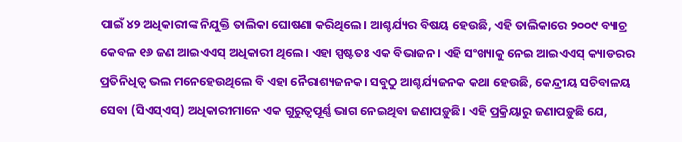ପାଇଁ ୪୨ ଅଧିକାରୀଙ୍କ ନିଯୁକ୍ତି ତାଲିକା ଘୋଷଣା କରିଥିଲେ। ଆଶ୍ଚର୍ଯ୍ୟର ବିଷୟ ହେଉଛି, ଏହି ତାଲିକାରେ ୨୦୦୯ ବ୍ୟାଚ୍ର କେବଳ ୧୬ ଜଣ ଆଇଏଏସ୍ ଅଧିକାରୀ ଥିଲେ। ଏହା ସ୍ପଷ୍ଟତଃ ଏକ ବିଭାଜନ। ଏହି ସଂଖ୍ୟାକୁ ନେଇ ଆଇଏଏସ୍ କ୍ୟାଡରର ପ୍ରତିନିଧିତ୍ୱ ଭଲ ମନେହେଉଥିଲେ ବି ଏହା ନୈରାଶ୍ୟଜନକ। ସବୁଠୁ ଆଶ୍ଚର୍ଯ୍ୟଜନକ କଥା ହେଉଛି, କେନ୍ଦ୍ରୀୟ ସଚିବାଳୟ ସେବା (ସିଏସ୍ଏସ୍) ଅଧିକାରୀମାନେ ଏକ ଗୁରୁତ୍ୱପୂର୍ଣ୍ଣ ଭାଗ ନେଇଥିବା ଜଣାପଡ଼ୁଛି। ଏହି ପ୍ରକ୍ରିୟାରୁ ଜଣାପଡ଼ୁଛି ଯେ,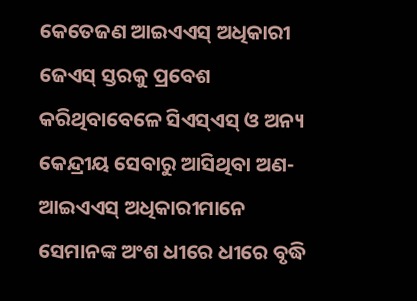କେତେଜଣ ଆଇଏଏସ୍ ଅଧିକାରୀ ଜେଏସ୍ ସ୍ତରକୁ ପ୍ରବେଶ କରିଥିବାବେଳେ ସିଏସ୍ଏସ୍ ଓ ଅନ୍ୟ କେନ୍ଦ୍ରୀୟ ସେବାରୁ ଆସିଥିବା ଅଣ-ଆଇଏଏସ୍ ଅଧିକାରୀମାନେ ସେମାନଙ୍କ ଅଂଶ ଧୀରେ ଧୀରେ ବୃଦ୍ଧି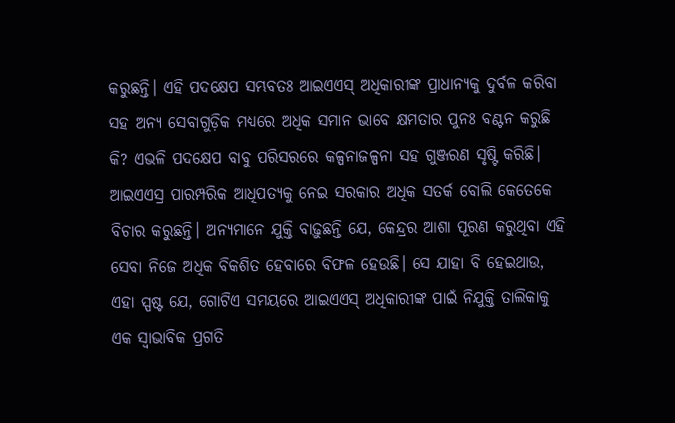କରୁଛନ୍ତି। ଏହି ପଦକ୍ଷେପ ସମ୍ଭବତଃ ଆଇଏଏସ୍ ଅଧିକାରୀଙ୍କ ପ୍ରାଧାନ୍ୟକୁ ଦୁର୍ବଳ କରିବା ସହ ଅନ୍ୟ ସେବାଗୁଡ଼ିକ ମଧ୍ୟରେ ଅଧିକ ସମାନ ଭାବେ କ୍ଷମତାର ପୁନଃ ବଣ୍ଟନ କରୁଛି କି? ଏଭଳି ପଦକ୍ଷେପ ବାବୁ ପରିସରରେ କଳ୍ପନାଜଳ୍ପନା ସହ ଗୁଞ୍ଜରଣ ସୃଷ୍ଟି କରିଛି। ଆଇଏଏସ୍ର ପାରମ୍ପରିକ ଆଧିପତ୍ୟକୁ ନେଇ ସରକାର ଅଧିକ ସତର୍କ ବୋଲି କେତେକେ ବିଚାର କରୁଛନ୍ତି। ଅନ୍ୟମାନେ ଯୁକ୍ତି ବାଢ଼ୁଛନ୍ତି ଯେ, କେନ୍ଦ୍ରର ଆଶା ପୂରଣ କରୁଥିବା ଏହି ସେବା ନିଜେ ଅଧିକ ବିକଶିତ ହେବାରେ ବିଫଳ ହେଉଛି। ସେ ଯାହା ବି ହେଇଥାଉ, ଏହା ସ୍ପଷ୍ଟ ଯେ, ଗୋଟିଏ ସମୟରେ ଆଇଏଏସ୍ ଅଧିକାରୀଙ୍କ ପାଇଁ ନିଯୁକ୍ତି ତାଲିକାକୁ ଏକ ସ୍ବାଭାବିକ ପ୍ରଗତି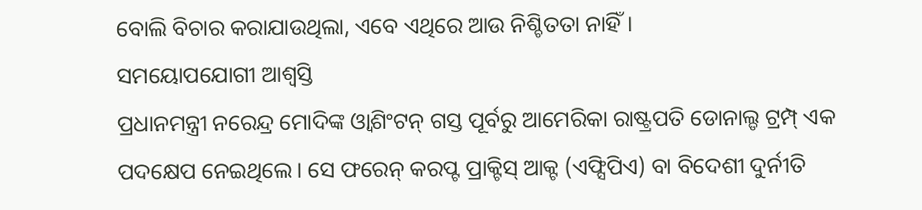ବୋଲି ବିଚାର କରାଯାଉଥିଲା, ଏବେ ଏଥିରେ ଆଉ ନିଶ୍ଚିତତା ନାହିଁ।
ସମୟୋପଯୋଗୀ ଆଶ୍ୱସ୍ତି
ପ୍ରଧାନମନ୍ତ୍ରୀ ନରେନ୍ଦ୍ର ମୋଦିଙ୍କ ଓ୍ବାଶିଂଟନ୍ ଗସ୍ତ ପୂର୍ବରୁ ଆମେରିକା ରାଷ୍ଟ୍ରପତି ଡୋନାଲ୍ଡ ଟ୍ରମ୍ପ୍ ଏକ ପଦକ୍ଷେପ ନେଇଥିଲେ। ସେ ଫରେନ୍ କରପ୍ଟ ପ୍ରାକ୍ଟିସ୍ ଆକ୍ଟ (ଏଫ୍ସିପିଏ) ବା ବିଦେଶୀ ଦୁର୍ନୀତି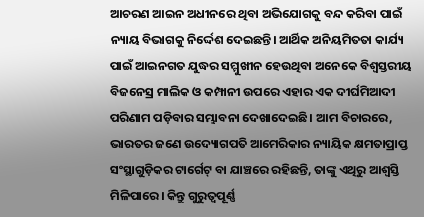ଆଚରଣ ଆଇନ ଅଧୀନରେ ଥିବା ଅଭିଯୋଗକୁ ବନ୍ଦ କରିବା ପାଇଁ ନ୍ୟାୟ ବିଭାଗକୁ ନିର୍ଦ୍ଦେଶ ଦେଇଛନ୍ତି। ଆର୍ଥିକ ଅନିୟମିତତା କାର୍ଯ୍ୟ ପାଇଁ ଆଇନଗତ ଯୁଦ୍ଧର ସମ୍ମୁଖୀନ ହେଉଥିବା ଅନେକେ ବିଶ୍ୱସ୍ତରୀୟ ବିଜନେସ୍ର ମାଲିକ ଓ କମ୍ପାନୀ ଉପରେ ଏହାର ଏକ ଦୀର୍ଘମିଆଦୀ ପରିଣାମ ପଡ଼ିବାର ସମ୍ଭାବନା ଦେଖାଦେଇଛି। ଆମ ବିଚାରରେ, ଭାରତର ଜଣେ ଉଦ୍ୟୋଗପତି ଆମେରିକାର ନ୍ୟାୟିକ କ୍ଷମତାପ୍ରାପ୍ତ ସଂସ୍ଥାଗୁଡ଼ିକର ଟାର୍ଗେଟ୍ ବା ଯାଞ୍ଚରେ ରହିଛନ୍ତି, ତାଙ୍କୁ ଏଥିରୁ ଆଶ୍ୱସ୍ତି ମିଳିପାରେ। କିନ୍ତୁ ଗୁରୁତ୍ୱପୂର୍ଣ୍ଣ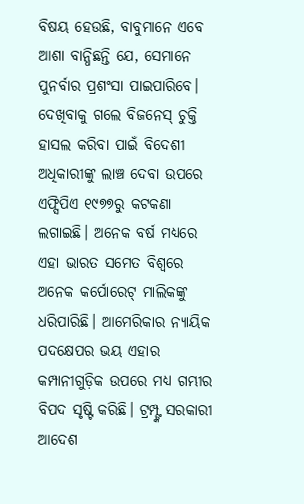ବିଷୟ ହେଉଛି, ବାବୁମାନେ ଏବେ ଆଶା ବାନ୍ଧିଛନ୍ତି ଯେ, ସେମାନେ ପୁନର୍ବାର ପ୍ରଶଂସା ପାଇପାରିବେ। ଦେଖିବାକୁ ଗଲେ ବିଜନେସ୍ ଚୁକ୍ତି ହାସଲ କରିବା ପାଇଁ ବିଦେଶୀ ଅଧିକାରୀଙ୍କୁ ଲାଞ୍ଚ ଦେବା ଉପରେ ଏଫ୍ସିପିଏ ୧୯୭୭ରୁ କଟକଣା ଲଗାଇଛି। ଅନେକ ବର୍ଷ ମଧ୍ୟରେ ଏହା ଭାରତ ସମେତ ବିଶ୍ୱରେ ଅନେକ କର୍ପୋରେଟ୍ ମାଲିକଙ୍କୁ ଧରିପାରିଛି। ଆମେରିକାର ନ୍ୟାୟିକ ପଦକ୍ଷେପର ଭୟ ଏହାର କମ୍ପାନୀଗୁଡ଼ିକ ଉପରେ ମଧ୍ୟ ଗମ୍ଭୀର ବିପଦ ସୃଷ୍ଟି କରିଛି। ଟ୍ରମ୍ପ୍ଙ୍କ ସରକାରୀ ଆଦେଶ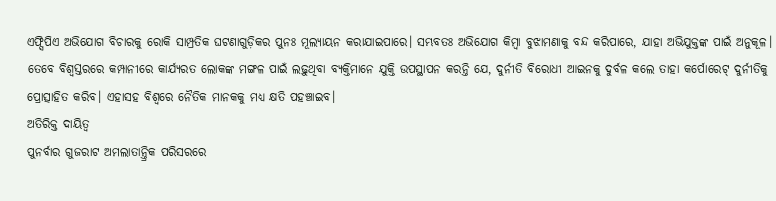ଏଫ୍ସିପିଏ ଅଭିଯୋଗ ବିଚାରକୁ ରୋକି ସାମ୍ପ୍ରତିକ ଘଟଣାଗୁଡ଼ିକର ପୁନଃ ମୂଲ୍ୟାୟନ କରାଯାଇପାରେ। ସମ୍ଭବତଃ ଅଭିଯୋଗ କିମ୍ବା ବୁଝାମଣାକୁ ବନ୍ଦ କରିପାରେ, ଯାହା ଅଭିଯୁକ୍ତଙ୍କ ପାଇଁ ଅନୁକୂଳ। ତେବେ ବିଶ୍ୱସ୍ତରରେ କମ୍ପାନୀରେ କାର୍ଯ୍ୟରତ ଲୋକଙ୍କ ମଙ୍ଗଳ ପାଇଁ ଲଢ଼ୁଥିବା ବ୍ୟକ୍ତିମାନେ ଯୁକ୍ତି ଉପସ୍ଥାପନ କରନ୍ତି ଯେ, ଦୁର୍ନୀତି ବିରୋଧୀ ଆଇନକୁ ଦୁର୍ବଳ କଲେ ତାହା କର୍ପୋରେଟ୍ ଦୁର୍ନୀତିକୁ ପ୍ରୋତ୍ସାହିତ କରିବ। ଏହାସହ ବିଶ୍ୱରେ ନୈତିକ ମାନକକୁ ମଧ୍ୟ କ୍ଷତି ପହଞ୍ଚାଇବ।
ଅତିରିକ୍ତ ଦାୟିତ୍ୱ
ପୁନର୍ବାର ଗୁଜରାଟ ଅମଲାତାନ୍ତ୍ରିକ ପରିସରରେ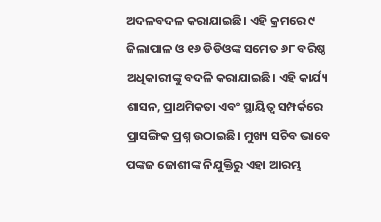ଅଦଳବଦଳ କରାଯାଇଛି। ଏହି କ୍ରମରେ ୯ ଜିଲାପାଳ ଓ ୧୬ ଡିଡିଓଙ୍କ ସମେତ ୬୮ ବରିଷ୍ଠ ଅଧିକାରୀଙ୍କୁ ବଦଳି କରାଯାଇଛି। ଏହି କାର୍ଯ୍ୟ ଶାସନ, ପ୍ରାଥମିକତା ଏବଂ ସ୍ଥାୟିତ୍ୱ ସମ୍ପର୍କରେ ପ୍ରାସଙ୍ଗିକ ପ୍ରଶ୍ନ ଉଠାଇଛି। ମୁଖ୍ୟ ସଚିବ ଭାବେ ପଙ୍କଜ ଜୋଶୀଙ୍କ ନିଯୁକ୍ତିରୁ ଏହା ଆରମ୍ଭ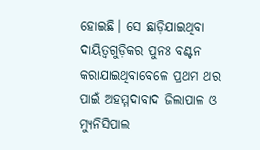ହୋଇଛି। ସେ ଛାଡ଼ିଯାଇଥିବା ଦାୟିତ୍ୱଗୁଡ଼ିକର ପୁନଃ ବଣ୍ଟନ କରାଯାଇଥିବାବେଳେ ପ୍ରଥମ ଥର ପାଇଁ ଅହମ୍ମଦାବାଦ ଜିଲାପାଳ ଓ ମ୍ୟୁନିସିପାଲ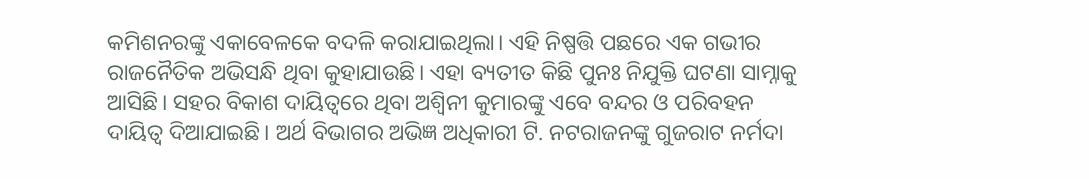କମିଶନରଙ୍କୁ ଏକାବେଳକେ ବଦଳି କରାଯାଇଥିଲା। ଏହି ନିଷ୍ପତ୍ତି ପଛରେ ଏକ ଗଭୀର ରାଜନୈତିକ ଅଭିସନ୍ଧି ଥିବା କୁହାଯାଉଛି। ଏହା ବ୍ୟତୀତ କିଛି ପୁନଃ ନିଯୁକ୍ତି ଘଟଣା ସାମ୍ନାକୁ ଆସିଛି। ସହର ବିକାଶ ଦାୟିତ୍ୱରେ ଥିବା ଅଶ୍ୱିନୀ କୁମାରଙ୍କୁ ଏବେ ବନ୍ଦର ଓ ପରିବହନ ଦାୟିତ୍ୱ ଦିଆଯାଇଛି। ଅର୍ଥ ବିଭାଗର ଅଭିଜ୍ଞ ଅଧିକାରୀ ଟି. ନଟରାଜନଙ୍କୁ ଗୁଜରାଟ ନର୍ମଦା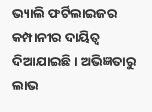ଭ୍ୟାଲି ଫର୍ଟିଲାଇଜର କମ୍ପାନୀର ଦାୟିତ୍ୱ ଦିଆଯାଇଛି। ଅଭିଜ୍ଞତାରୁ ଲାଭ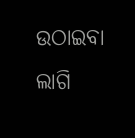ଉଠାଇବା ଲାଗି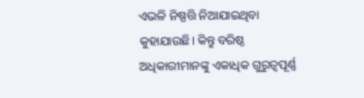ଏଭଳି ନିଷ୍ପତ୍ତି ନିଆଯାଇଥିବା କୁହାଯାଉଛି। କିନ୍ତୁ ବରିଷ୍ଠ ଅଧିକାରୀମାନଙ୍କୁ ଏକାଧିକ ଗୁରୁତ୍ୱପୂର୍ଣ୍ଣ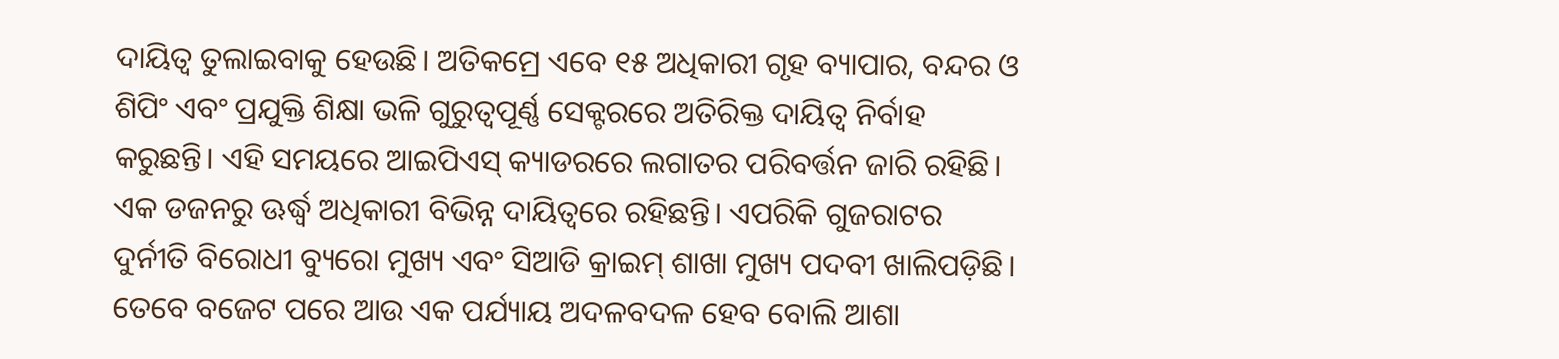ଦାୟିତ୍ୱ ତୁଲାଇବାକୁ ହେଉଛି। ଅତିକମ୍ରେ ଏବେ ୧୫ ଅଧିକାରୀ ଗୃହ ବ୍ୟାପାର, ବନ୍ଦର ଓ ଶିପିଂ ଏବଂ ପ୍ରଯୁକ୍ତି ଶିକ୍ଷା ଭଳି ଗୁରୁତ୍ୱପୂର୍ଣ୍ଣ ସେକ୍ଟରରେ ଅତିରିକ୍ତ ଦାୟିତ୍ୱ ନିର୍ବାହ କରୁଛନ୍ତି। ଏହି ସମୟରେ ଆଇପିଏସ୍ କ୍ୟାଡରରେ ଲଗାତର ପରିବର୍ତ୍ତନ ଜାରି ରହିଛି। ଏକ ଡଜନରୁ ଊର୍ଦ୍ଧ୍ୱ ଅଧିକାରୀ ବିଭିନ୍ନ ଦାୟିତ୍ୱରେ ରହିଛନ୍ତି। ଏପରିକି ଗୁଜରାଟର ଦୁର୍ନୀତି ବିରୋଧୀ ବ୍ୟୁରୋ ମୁଖ୍ୟ ଏବଂ ସିଆଡି କ୍ରାଇମ୍ ଶାଖା ମୁଖ୍ୟ ପଦବୀ ଖାଲିପଡ଼ିଛି। ତେବେ ବଜେଟ ପରେ ଆଉ ଏକ ପର୍ଯ୍ୟାୟ ଅଦଳବଦଳ ହେବ ବୋଲି ଆଶା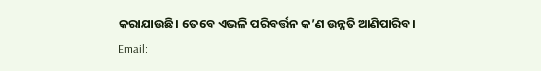କରାଯାଉଛି। ତେବେ ଏଭଳି ପରିବର୍ତ୍ତନ କ’ଣ ଉନ୍ନତି ଆଣିପାରିବ।
Email: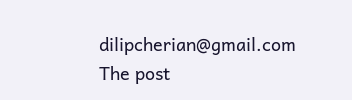dilipcherian@gmail.com
The post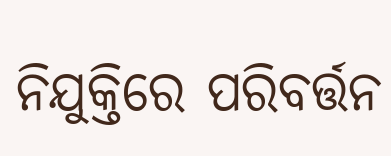ନିଯୁକ୍ତିରେ ପରିବର୍ତ୍ତନ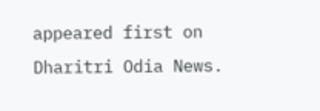appeared first on Dharitri Odia News.